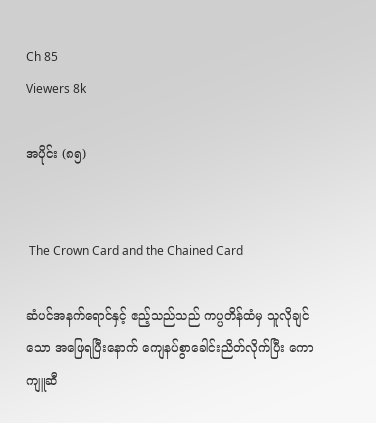Ch 85
Viewers 8k

အပိုင်း (၈၅)


 The Crown Card and the Chained Card

ဆံပင်အနက်ရောင်နှင့် ဧည့်သည်သည် ကပ္ပတိန်ထံမှ သူလိုချင်သော အဖြေရပြီးနောက် ကျေနပ်စွာခေါင်းညိတ်လိုက်ပြီး ကောကျူဆီ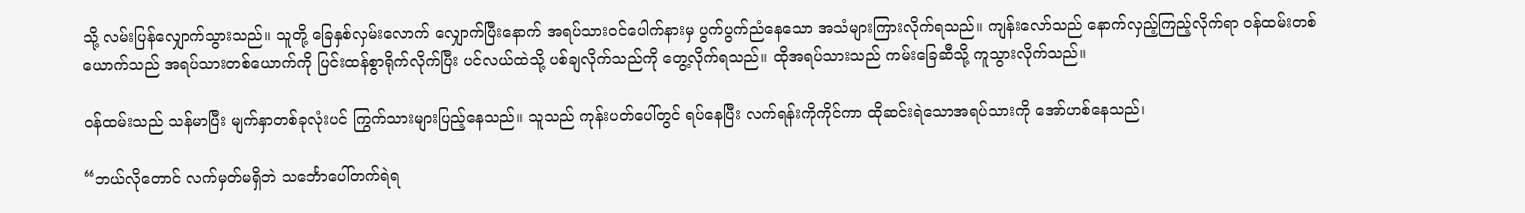သို့ လမ်းပြန်လျှောက်သွားသည်။ သူတို့ ခြေနှစ်လှမ်းလောက် လျှောက်ပြီးနောက် အရပ်သားဝင်‌ပေါက်နားမှ ပွက်ပွက်ညံနေသော အသံများကြားလိုက်ရသည်။ ကျန်းလော်သည် နောက်လှည့်ကြည့်လိုက်ရာ ဝန်ထမ်းတစ်ယောက်သည် အရပ်သားတစ်ယောက်ကို ပြင်းထန်စွာရိုက်လိုက်ပြီး ပင်လယ်ထဲသို့ ပစ်ချလိုက်သည်ကို တွေ့လိုက်ရသည်။ ထိုအရပ်သားသည် ကမ်းခြေဆီသို့ ကူသွားလိုက်သည်။

ဝန်ထမ်းသည် သန်မာပြီး မျက်နှာတစ်ခုလုံးပင် ကြွက်သားများပြည့်နေသည်။ သူသည် ကုန်းပတ်‌ပေါ်တွင် ရပ်နေပြီး လက်ရန်းကိုကိုင်ကာ ထိုဆင်းရဲသောအရပ်သားကို အော်ဟစ်နေသည်၊

“ဘယ်လိုတောင် လက်မှတ်မရှိဘဲ သင်္ဘောပေါ်တက်ရဲရ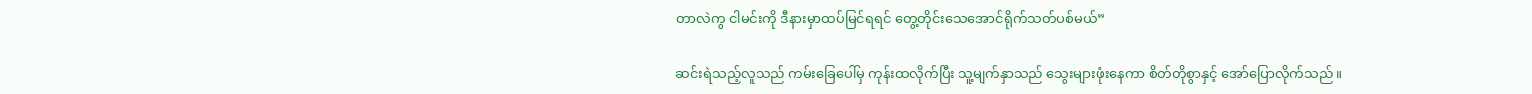တာလဲကွ ငါမင်းကို ဒီနားမှာထပ်မြင်ရရင် တွေ့တိုင်းသေအောင်ရိုက်သတ်ပစ်မယ်”

ဆင်းရဲသည့်လူသည် ကမ်းခြေပေါ်မှ ကုန်းထလိုက်ပြီး သူ့မျက်နှာသည် သွေးများဖုံးနေကာ စိတ်တိုစွာနှင့် အော်ပြောလိုက်သည်။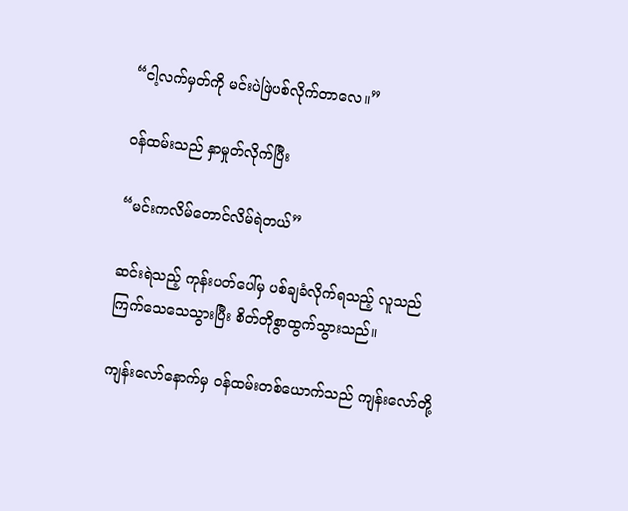“ငါ့လက်မှတ်ကို မင်းပဲဖြဲပစ်လိုက်တာလေ။”

ဝန်ထမ်းသည် နှာမှုတ်လိုက်ပြီး

“မင်းကလိမ်တောင်လိမ်ရဲတယ်”

ဆင်းရဲသည့် ကုန်းပတ်ပေါ်မှ ပစ်ချခံလိုက်ရသည့် လူသည် ကြက်သေသေသွားပြီး စိတ်တိုစွာထွက်သွားသည်။

ကျန်းလော်နောက်မှ ဝန်ထမ်းတစ်ယောက်သည် ကျန်းလော်တို့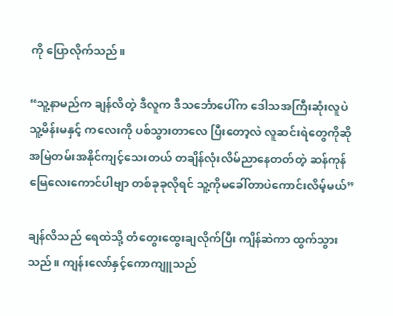ကို ပြောလိုက်သည်။

“သူ့နာမည်က ချန်လိတဲ့ ဒီလူက ဒီသင်္ဘောပေါ်က ဒေါသအကြီးဆုံးလူပဲ သူ့မိန်းမနှင့် ကလေးကို ပစ်သွားတာလေ ပြီးတော့လဲ လူဆင်းရဲတွေကိုဆို အမြဲတမ်းအနိုင်ကျင့်သေးတယ် တချိန်လုံးလိမ်ညာနေတတ်တဲ့ ဆန်ကုန်မြေလေးကောင်ပါဗျာ တစ်ခုခုလိုရင် သူ့ကိုမခေါ်တာပဲကောင်းလိမ့်မယ်”

ချန်လိသည် ရေထဲသို့ တံတွေးထွေးချလိုက်ပြီး ကျိန်ဆဲကာ ထွက်သွားသည်။ ကျန်းလော်နှင့်ကောကျူသည်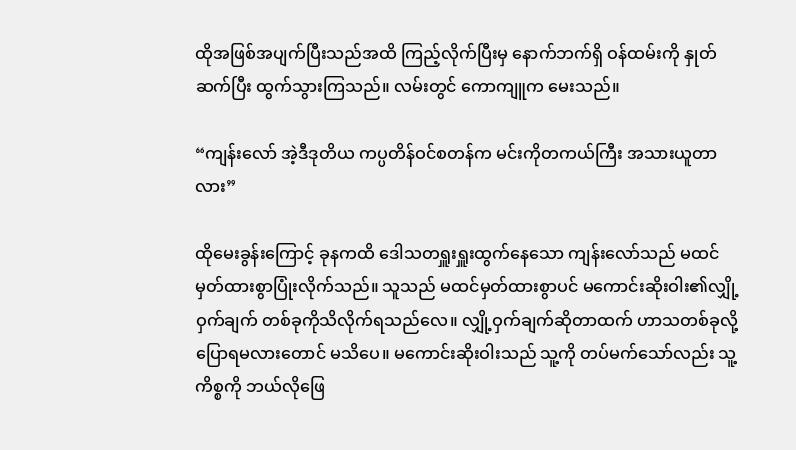ထိုအဖြစ်အပျက်ပြီးသည်အထိ ကြည့်လိုက်ပြီးမှ နောက်ဘက်ရှိ ဝန်ထမ်းကို နှုတ်ဆက်ပြီး ထွက်သွားကြသည်။ လမ်းတွင် ကောကျူက မေးသည်။

“ကျန်းလော် အဲ့ဒီဒုတိယ ကပ္ပတိန်ဝင်စတန်က မင်းကိုတကယ်ကြီး အသားယူတာလား”

ထိုမေးခွန်းကြောင့် ခုနကထိ ဒေါသတရှူးရှူးထွက်နေသော ကျန်းလော်သည် မထင်မှတ်ထားစွာပြုံးလိုက်သည်။ သူသည် မထင်မှတ်ထားစွာပင် မကောင်းဆိုးဝါး၏လျှို့ဝှက်ချက် တစ်ခုကိုသိလိုက်ရသည်လေ။ လျှို့ဝှက်ချက်ဆိုတာထက် ဟာသတစ်ခုလို့ပြောရမလားတောင် မသိပေ။ မကောင်းဆိုးဝါးသည် သူ့ကို တပ်မက်သော်လည်း သူ့ကိစ္စကို ဘယ်လိုဖြေ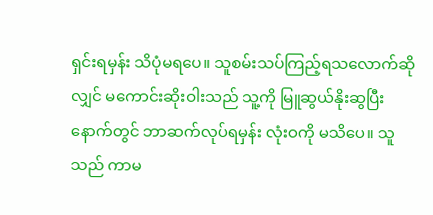ရှင်းရမှန်း သိပုံမရပေ။ သူစမ်းသပ်ကြည့်ရသလောက်ဆိုလျှင် မကောင်းဆိုးဝါးသည် သူ့ကို မြူဆွယ်နိုးဆွပြီးနောက်တွင် ဘာဆက်လုပ်ရမှန်း လုံးဝကို မသိပေ။ သူသည် ကာမ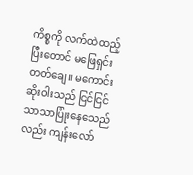ကိစ္စကို လက်ထဲထည့်ပြီးတောင် မဖြေရှင်းတတ်ချေ။ မကောင်းဆိုးဝါးသည် ငြင်ငြင်သာသာပြုံးနေသေည်လည်း ကျန်းလော်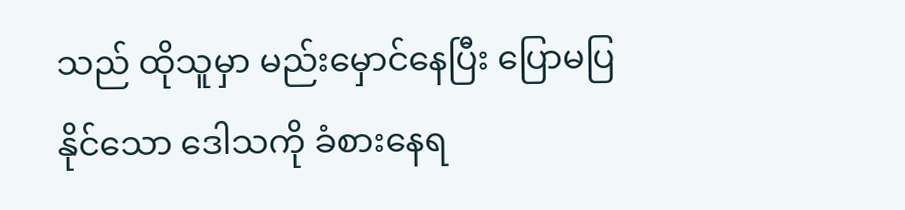သည် ထိုသူမှာ မည်းမှောင်နေပြီး ပြောမပြနိုင်သော ဒေါသကို ခံစားနေရ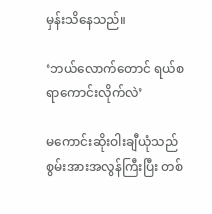မှန်းသိနေသည်။

‘ဘယ်လောက်တောင် ရယ်စရာကောင်းလိုက်လဲ’

မကောင်းဆိုးဝါးချီယုံသည် စွမ်းအားအလွန်ကြီးပြီး တစ်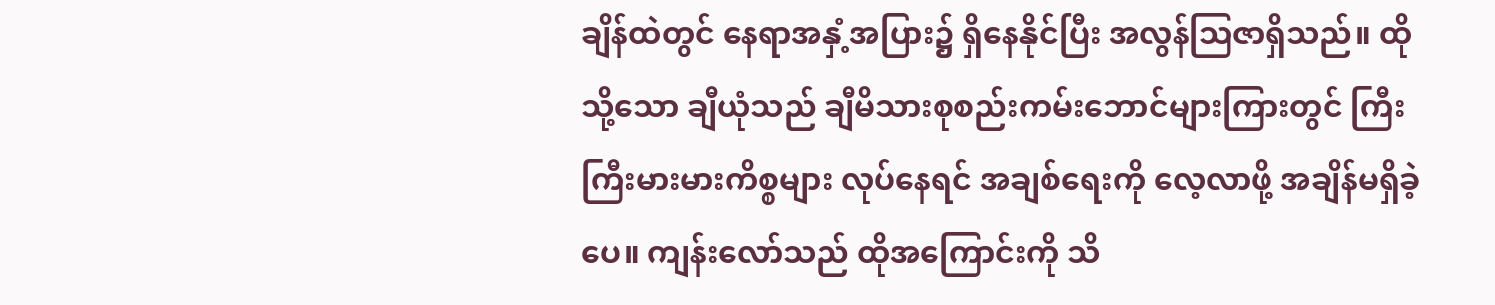ချိန်ထဲတွင် နေရာအနှံ့အပြား၌ ရှိနေနိုင်ပြီး အလွန်ဩဇာရှိသည်။ ထိုသို့သော ချီယုံသည် ချီမိသားစုစည်းကမ်းဘောင်များကြားတွင် ကြီးကြီးမားမားကိစ္စများ လုပ်နေရင် အချစ်ရေးကို လေ့လာဖို့ အချိန်မရှိခဲ့ပေ။ ကျန်းလော်သည် ထိုအကြောင်းကို သိ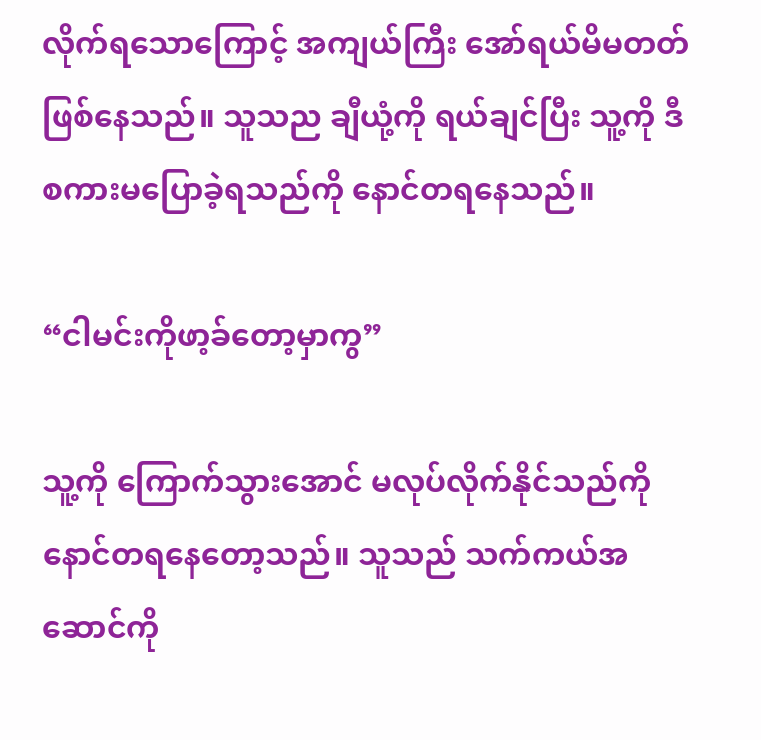လိုက်ရသောကြောင့် အကျယ်ကြီး အော်ရယ်မိမတတ်ဖြစ်နေသည်။ သူသည ချီယုံ့ကို ရယ်ချင်ပြီး သူ့ကို ဒီစကားမပြောခဲ့ရသည်ကို နောင်တရနေသည်။

“ငါမင်းကိုဖာ့ခ်တော့မှာကွ”

သူ့ကို ကြောက်သွားအောင် မလုပ်လိုက်နိုင်သည်ကို နောင်တရနေတော့သည်။ သူသည် သက်ကယ်အဆောင်ကို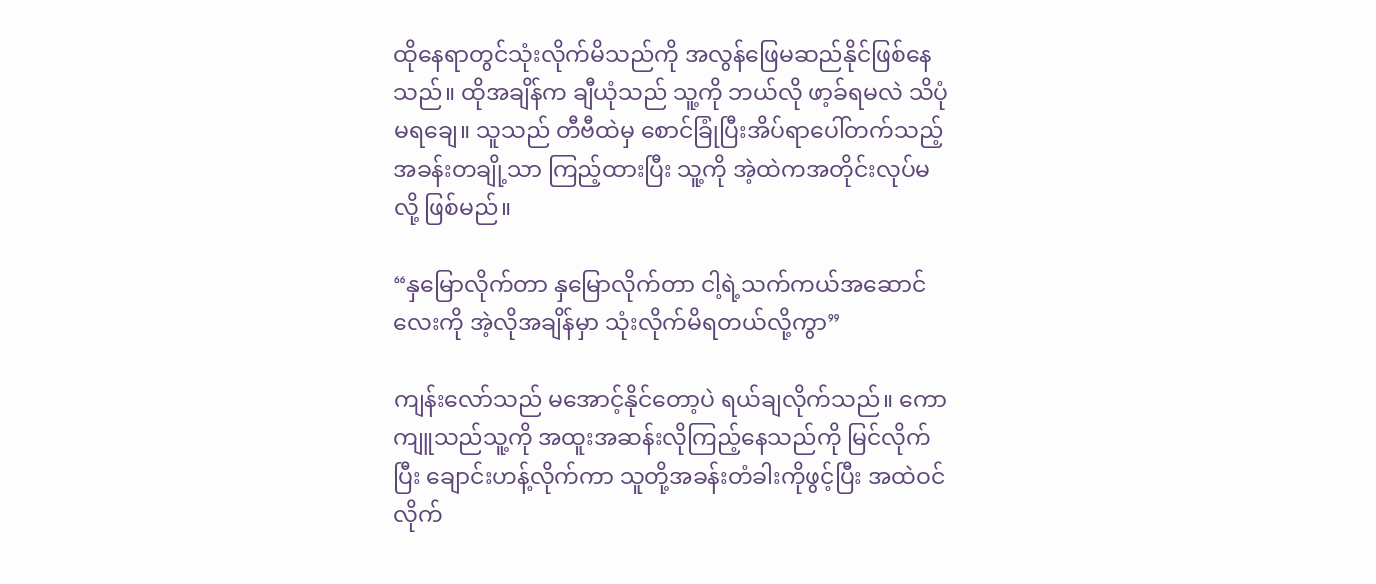ထိုနေရာတွင်သုံးလိုက်မိသည်ကို အလွန်ဖြေမဆည်နိုင်ဖြစ်နေသည်။ ထိုအချိန်က ချီယုံသည် သူ့ကို ဘယ်လို ဖာ့ခ်ရမလဲ သိပုံမရချေ။ သူသည် တီဗီထဲမှ စောင်ခြုံပြီးအိပ်ရာပေါ်တက်သည့်အခန်းတချို့သာ ကြည့်ထားပြီး သူ့ကို အဲ့ထဲကအတိုင်းလုပ်မလို့ ဖြစ်မည်။

“နှမြောလိုက်တာ နှမြောလိုက်တာ ငါ့ရဲ့သက်ကယ်အဆောင်လေးကို အဲ့လိုအချိန်မှာ သုံးလိုက်မိရတယ်လို့ကွာ”

ကျန်းလော်သည် မအောင့်နိုင်တော့ပဲ ရယ်ချလိုက်သည်။ ကောကျူသည်သူ့ကို အထူးအဆန်းလိုကြည့်နေသည်ကို မြင်လိုက်ပြီး ချောင်းဟန့်လိုက်ကာ သူတို့အခန်းတံခါးကိုဖွင့်ပြီး အထဲဝင်လိုက်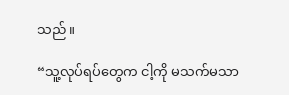သည်။

“သူ့လုပ်ရပ်တွေက ငါ့ကို မသက်မသာ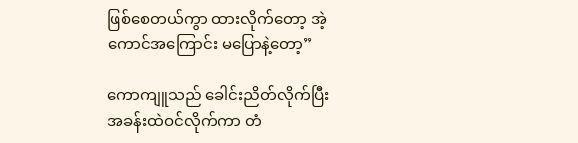ဖြစ်စေတယ်ကွာ ထားလိုက်တော့ အဲ့ကောင်အကြောင်း မပြောနဲ့တော့”

ကောကျူသည် ခေါင်းညိတ်လိုက်ပြီး အခန်းထဲဝင်လိုက်ကာ တံ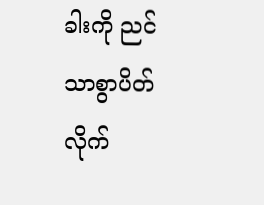ခါးကို ညင်သာစွာပိတ်လိုက်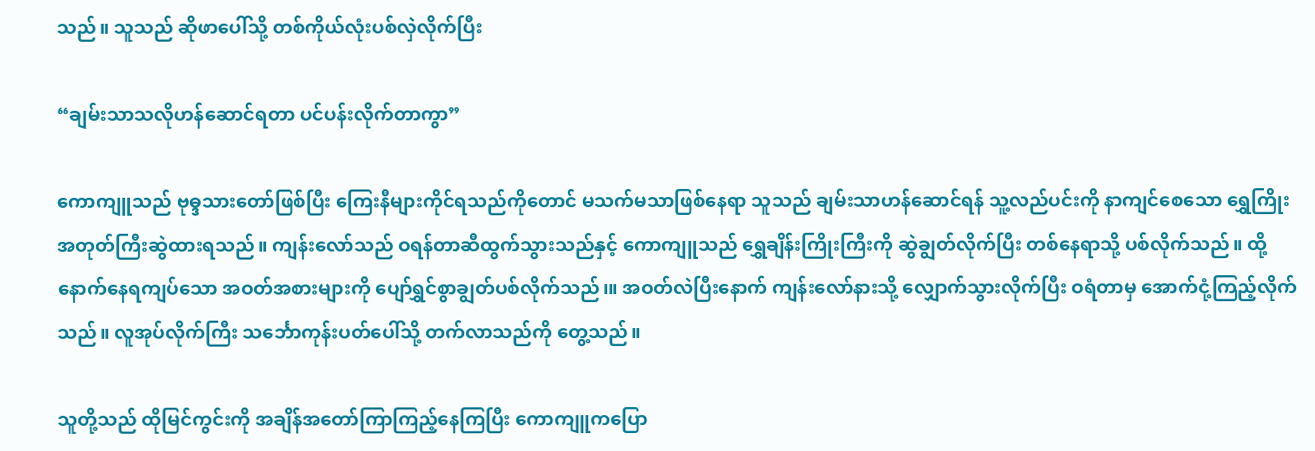သည်။ သူသည် ဆိုဖာပေါ်သို့ တစ်ကိုယ်လုံးပစ်လှဲလိုက်ပြီး

“ချမ်းသာသလိုဟန်ဆောင်ရတာ ပင်ပန်းလိုက်တာကွာ”

ကောကျူသည် ဗုဓ္ဒသားတော်ဖြစ်ပြီး ကြေးနီများကိုင်ရသည်ကိုတောင် မသက်မသာဖြစ်နေရာ သူသည် ချမ်းသာဟန်ဆောင်ရန် သူ့လည်ပင်းကို နာကျင်စေသော ရွှေကြိုးအတုတ်ကြီးဆွဲထားရသည်။ ကျန်းလော်သည် ဝရန်တာဆီထွက်သွားသည်နှင့် ကောကျူသည် ရွှေချိန်းကြိုးကြီးကို ဆွဲချွတ်လိုက်ပြီး တစ်နေရာသို့ ပစ်လိုက်သည်။ ထို့နောက်နေရကျပ်သော အဝတ်အစားများကို ပျော်ရွှင်စွာချွတ်ပစ်လိုက်သည်၊။ အဝတ်လဲပြီးနောက် ကျန်း‌လော်နားသို့ လျှောက်သွားလိုက်ပြီး ဝရံတာမှ အောက်ငုံ့ကြည့်လိုက်သည်။ လူအုပ်လိုက်ကြီး သင်္ဘောကုန်းပတ်ပေါ်သို့ တက်လာသည်ကို တွေ့သည်။

သူတို့သည် ထိုမြင်ကွင်းကို အချိန်အတော်ကြာကြည့်နေကြပြီး ကောကျူကပြော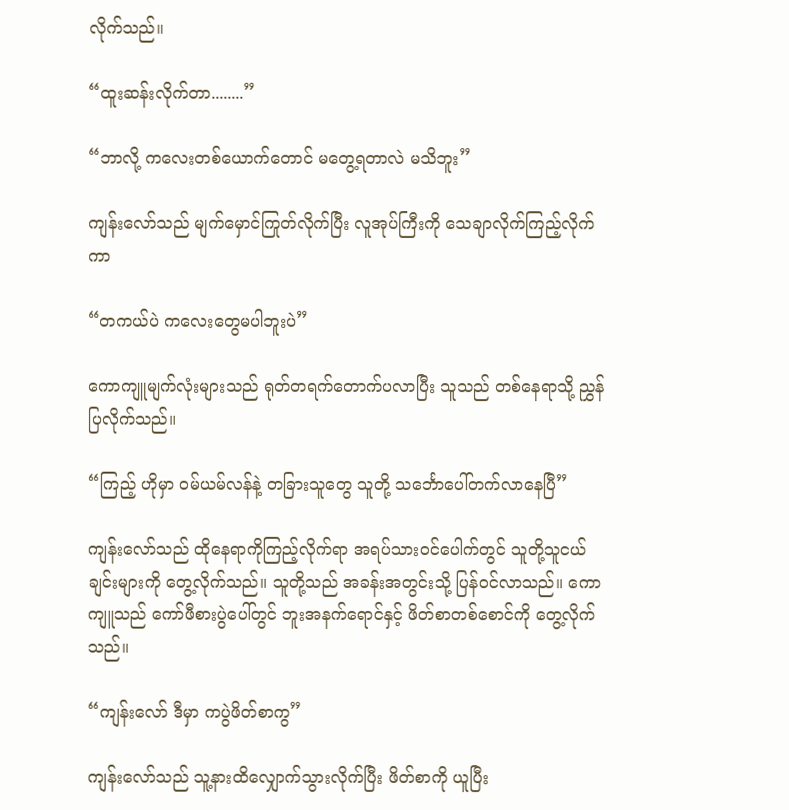လိုက်သည်။

“ထူးဆန်းလိုက်တာ........”

“ဘာလို့ ကလေးတစ်ယောက်တောင် မတွေ့ရတာလဲ မသိဘူး”

ကျန်းလော်သည် မျက်မှောင်ကြုတ်လိုက်ပြီး လူအုပ်ကြီးကို သေချာလိုက်ကြည့်လိုက်ကာ

“တကယ်ပဲ ကလေးတွေမပါဘူးပဲ”

ကောကျူမျက်လုံးများသည် ရုတ်တရက်တောက်ပလာပြီး သူသည် တစ်နေရာသို့ ညွှန်ပြလိုက်သည်။

“ကြည့် ဟိုမှာ ဝမ်ယမ်လန်နဲ့ တခြားသူတွေ သူတို့ သင်္ဘောပေါ်တက်လာနေပြီ”

ကျန်းလော်သည် ထိုနေရာကိုကြည့်လိုက်ရာ အရပ်သားဝင်‌ပေါက်တွင် သူတို့သူငယ်ချင်းများကို တွေ့လိုက်သည်။ သူတို့သည် အခန်းအတွင်းသို့ ပြန်ဝင်လာသည်။ ကောကျူသည် ကော်ဖီစားပွဲပေါ်တွင် ဘူးအနက်ရောင်နှင့် ဖိတ်စာတစ်စောင်ကို တွေ့လိုက်သည်။

“ကျန်းလော် ဒီမှာ ကပွဲဖိတ်စာကွ”

ကျန်းလော်သည် သူ့နားထိလျှောက်သွားလိုက်ပြီး ဖိတ်စာကို ယူပြီး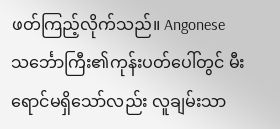ဖတ်ကြည့်လိုက်သည်။ Angonese သင်္ဘောကြီး၏ကုန်းပတ်ပေါ်တွင် မီးရောင်မရှိသော်လည်း လူချမ်းသာ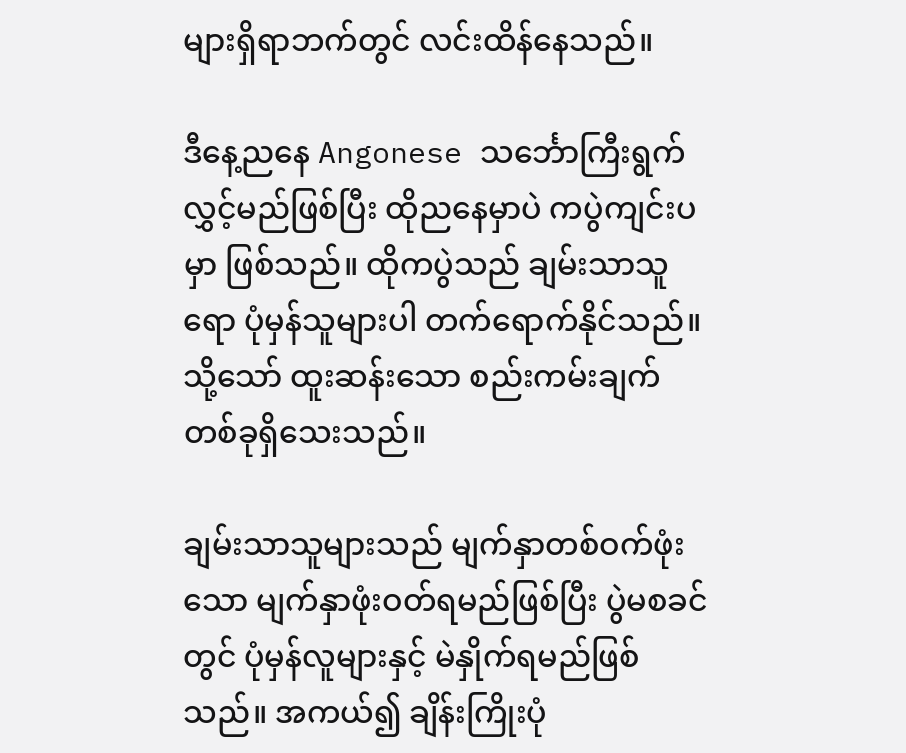များရှိရာဘက်တွင် လင်းထိန်နေသည်။

ဒီနေ့ညနေ Angonese သင်္ဘောကြီးရွက်လွှင့်မည်ဖြစ်ပြီး ထိုညနေမှာပဲ ကပွဲကျင်းပမှာ ဖြစ်သည်။ ထိုကပွဲသည် ချမ်းသာသူရော ပုံမှန်သူများပါ တက်ရောက်နိုင်သည်။ သို့သော် ထူးဆန်းသော စည်းကမ်းချက်တစ်ခုရှိသေးသည်။

ချမ်းသာသူများသည် မျက်နှာတစ်ဝက်ဖုံးသော မျက်နှာဖုံးဝတ်ရမည်ဖြစ်ပြီး ပွဲမစခင်တွင် ပုံမှန်လူများနှင့် မဲနှိုက်ရမည်ဖြစ်သည်။ အကယ်၍ ချိန်းကြိုးပုံ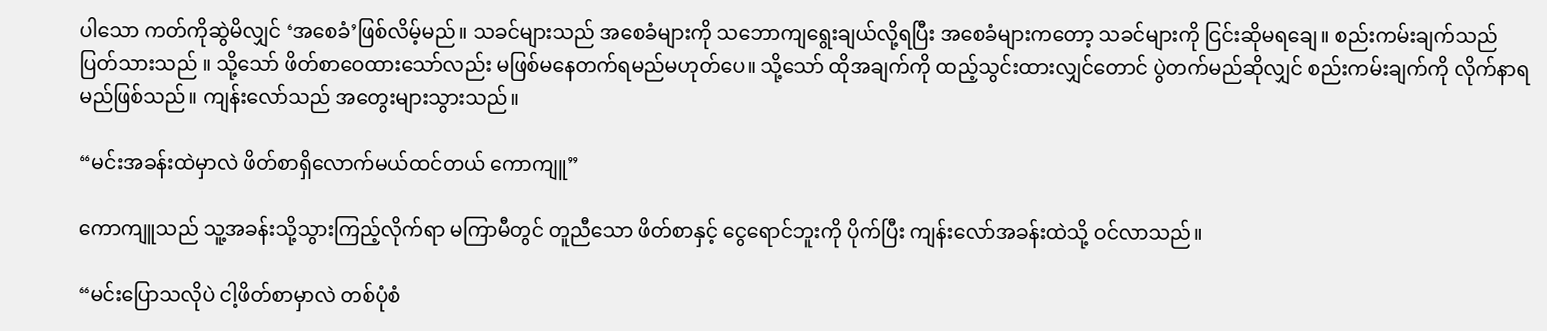ပါသော ကတ်ကိုဆွဲမိလျှင် ‘အစေခံ’ဖြစ်လိမ့်မည်။ သခင်များသည် အစေခံများကို သဘောကျရွေးချယ်လို့ရပြီး အစေခံများကတော့ သခင်များကို ငြင်းဆိုမရချေ။ စည်းကမ်းချက်သည် ပြတ်သားသည် ။ သို့သော် ဖိတ်စာဝေထားသော်လည်း မဖြစ်မနေတက်ရမည်မဟုတ်ပေ။ သို့သော် ထိုအချက်ကို ထည့်သွင်းထားလျှင်တောင် ပွဲတက်မည်ဆိုလျှင် စည်းကမ်းချက်ကို လိုက်နာရမည်ဖြစ်သည်။ ကျန်းလော်သည် အတွေးများသွားသည်။

“မင်းအခန်းထဲမှာလဲ ဖိတ်စာရှိလောက်မယ်ထင်တယ် ကောကျူ”

ကောကျူသည် သူ့အခန်းသို့သွားကြည့်လိုက်ရာ မကြာမီတွင် တူညီသော ဖိတ်စာနှင့် ငွေရောင်ဘူးကို ပိုက်ပြီး ကျန်းလော်အခန်းထဲသို့ ဝင်လာသည်။

“မင်းပြောသလိုပဲ ငါ့ဖိတ်စာမှာလဲ တစ်ပုံစံ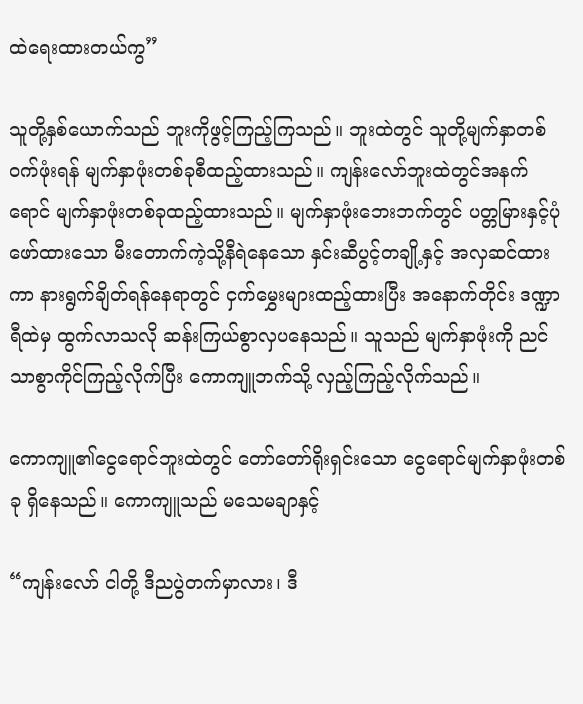ထဲရေးထားတယ်ကွ”

သူတို့နှစ်ယောက်သည် ဘူးကိုဖွင့်ကြည့်ကြသည်။ ဘူးထဲတွင် သူတို့မျက်နှာတစ်ဝက်ဖုံးရန် မျက်နှာဖုံးတစ်ခုစီထည့်ထားသည်။ ကျန်းလော်ဘူးထဲတွင်အနက်ရောင် မျက်နှာဖုံးတစ်ခုထည့်ထားသည်။ မျက်နှာဖုံးဘေးဘက်တွင် ပတ္တမြားနှင့်ပုံဖော်ထားသော မီးတောက်ကဲ့သို့နီရဲနေသော နှင်းဆီပွင့်တချို့နှင့် အလှဆင်ထားကာ နားရွက်ချိတ်ရန်နေရာတွင် ငှက်မွှေးများထည့်ထားပြီး အနောက်တိုင်း ဒဏ္ဍာရီထဲမှ ထွက်လာသလို ဆန်းကြယ်စွာလှပနေသည်။ သူသည် မျက်နှာဖုံးကို ညင်သာစွာကိုင်ကြည့်လိုက်ပြီး ကောကျူဘက်သို့ လှည့်ကြည့်လိုက်သည်။

ကောကျူ၏ငွေရောင်ဘူးထဲတွင် တော်တော်ရိုးရှင်းသော ငွေရောင်မျက်နှာဖုံးတစ်ခု ရှိနေသည်။ ကောကျူသည် မသေမချာနှင့်

“ကျန်းလော် ငါတို့ ဒီညပွဲတက်မှာလား၊ ဒီ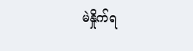မဲနှိုက်ရ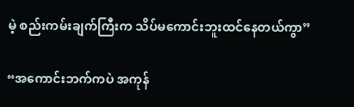မဲ့ စည်းကမ်းချက်ကြီးက သိပ်မကောင်းဘူးထင်နေတယ်ကွာ”

“အကောင်းဘက်ကပဲ အကုန်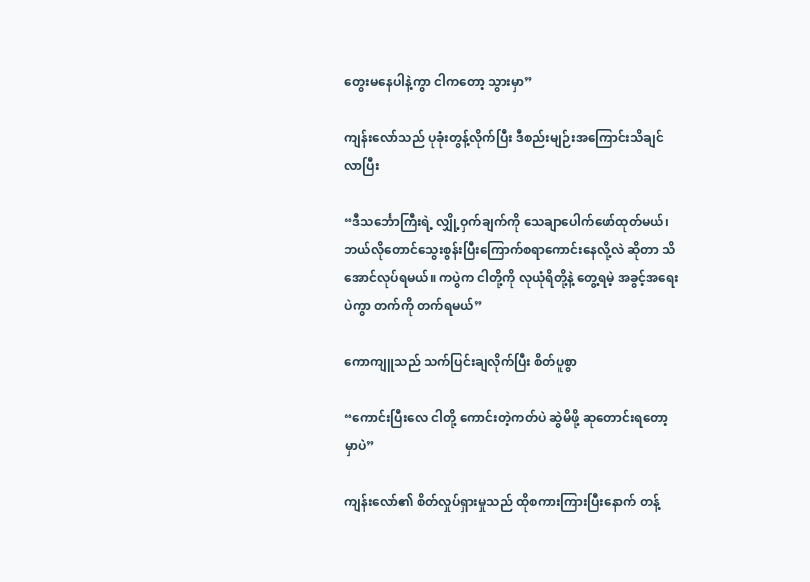တွေးမနေပါနဲ့ကွာ ငါကတော့ သွားမှာ”

ကျန်းလော်သည် ပုခုံးတွန့်လိုက်ပြီး ဒီစည်းမျဉ်းအကြောင်းသိချင်လာပြီး

“ဒီသင်္ဘောကြီးရဲ့ လျှို့ဝှက်ချက်ကို သေချာပေါက်ဖော်ထုတ်မယ်၊ ဘယ်လိုတောင်‌သွေးစွန်းပြီးကြောက်စရာကောင်းနေလို့လဲ ဆိုတာ သိအောင်လုပ်ရမယ်။ ကပွဲက ငါတို့ကို လုယုံရိတို့နဲ့ တွေ့ရမဲ့ အခွင့်အရေးပဲကွာ တက်ကို တက်ရမယ်”

ကောကျူသည် သက်ပြင်းချလိုက်ပြီး စိတ်ပူစွာ

“ကောင်းပြီးလေ ငါတို့ ကောင်းတဲ့ကတ်ပဲ ဆွဲမိဖို့ ဆုတောင်းရတော့မှာပဲ”

ကျန်းလော်၏ စိတ်လှုပ်ရှားမှုသည် ထိုစကားကြားပြီးနောက် တန့်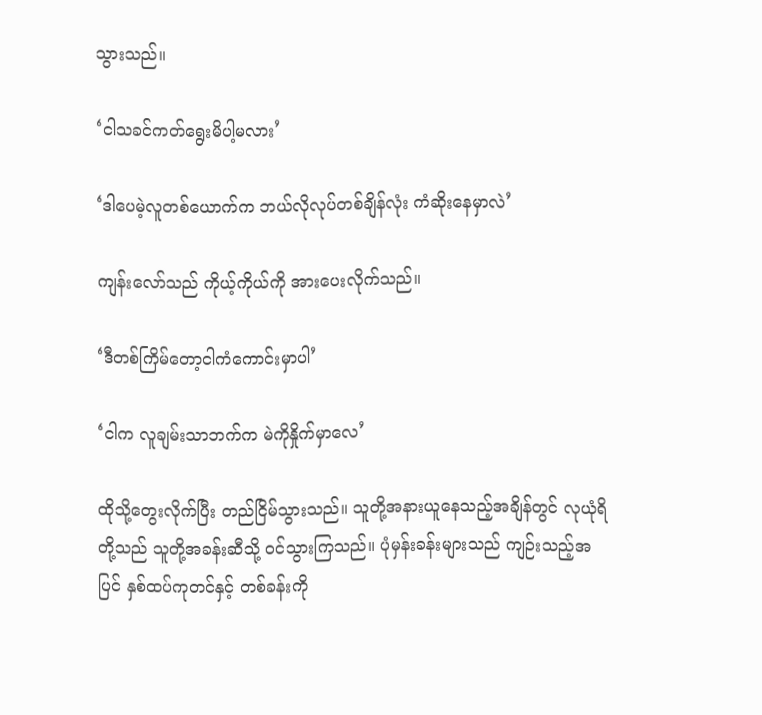သွားသည်။

‘ငါသခင်ကတ်ရွေးမိပါ့မလား’

‘ဒါပေမဲ့လူတစ်ယောက်က ဘယ်လိုလုပ်တစ်ချိန်လုံး ကံဆိုးနေမှာလဲ’

ကျန်းလော်သည် ကိုယ့်ကိုယ်ကို အားပေးလိုက်သည်။

‘ဒီတစ်ကြိမ်‌တော့ငါကံကောင်းမှာပါ’

‘ငါက လူချမ်းသာဘက်က မဲကိုနှိုက်မှာလေ’

ထိုသို့တွေးလိုက်ပြီး တည်ငြိမ်သွားသည်။ သူတို့အနားယူနေသည့်အချိန်တွင် လုယုံရိတို့သည် သူတို့အခန်းဆီသို့ ဝင်သွားကြသည်။ ပုံမှန်းခန်းများသည် ကျဉ်းသည့်အပြင် နှစ်ထပ်ကုတင်နှင့် တစ်ခန်းကို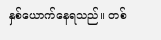နှစ်ယောက်နေရသည်။ တစ်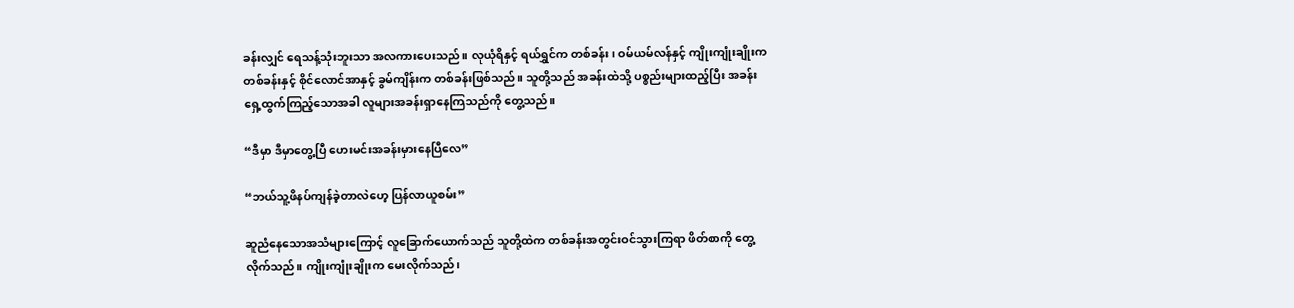ခန်းလျှင် ရေသန့်သုံးဘူးသာ အလကားပေးသည်။ လုယုံရိနှင့် ရယ်ရွှင်က တစ်ခန်း၊ ဝမ်ယမ်လန်နှင့် ကျိုးကျုံးချိုးက တစ်ခန်းနှင့် စိုင်လောင်အာနှင့် ခွမ်ကျိန်းက တစ်ခန်းဖြစ်သည်။ သူတို့သည် အခန်းထဲသို့ ပစ္စည်းများထည့်ပြီး အခန်းရှေ့ထွက်ကြည့်သောအခါ လူများအခန်းရှာနေကြသည်ကို တွေ့သည်။

“ဒီမှာ ဒီမှာတွေ့ပြီ ဟေးမင်းအခန်းမှားနေပြီလေ”

“ဘယ်သူ့ဖိနပ်ကျန်ခဲ့တာလဲဟေ့ ပြန်လာယူစမ်း”

ဆူညံနေသောအသံများကြောင့် လူခြောက်ယောက်သည် သူတို့ထဲက တစ်ခန်းအတွင်းဝင်သွားကြရာ ဖိတ်စာကို တွေ့လိုက်သည်။ ကျိုးကျုံးချိုးက မေးလိုက်သည်၊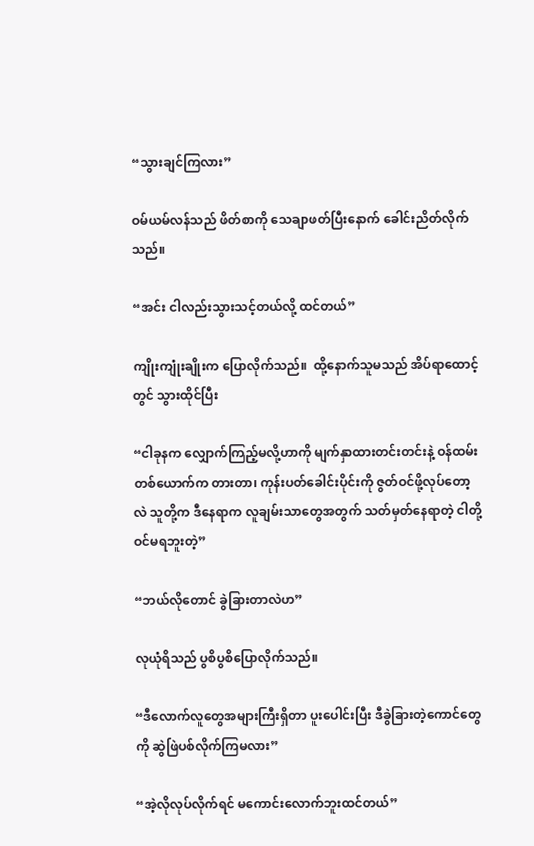“သွားချင်ကြလား”

ဝမ်ယမ်လန်သည် ဖိတ်စာကို သေချာဖတ်ပြီးနောက် ခေါင်းညိတ်လိုက်သည်။

“အင်း ငါလည်းသွားသင့်တယ်လို့ ထင်တယ်”

ကျိုးကျုံးချိုးက ပြောလိုက်သည်။  ထို့နောက်သူမသည် အိပ်ရာထောင့်တွင် သွားထိုင်ပြီး

“ငါခုနက လျှောက်ကြည့်မလို့ဟာကို မျက်နှာထားတင်းတင်းနဲ့ ဝန်ထမ်းတစ်ယောက်က တားတာ၊ ကုန်းပတ်ခေါင်းပိုင်းကို ဇွတ်ဝင်ဖို့လုပ်တော့လဲ သူတို့က ဒီနေရာက လူချမ်းသာတွေအတွက် သတ်မှတ်နေရာတဲ့ ငါတို့ ဝင်မရဘူးတဲ့”

“ဘယ်လိုတောင် ခွဲခြားတာလဲဟ”

လုယုံရိသည် ပွစိပွစိပြောလိုက်သည်။

“ဒီလောက်လူတွေအများကြီးရှိတာ ပူးပေါင်းပြီး ဒီခွဲခြားတဲ့ကောင်‌တွေကို ဆွဲဖြဲပစ်လိုက်ကြမလား”

“အဲ့လိုလုပ်လိုက်ရင် မကောင်းလောက်ဘူးထင်တယ်”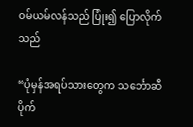ဝမ်ယမ်လန်သည် ပြုံး၍ ပြောလိုက်သည်

“ပုံမှန်အရပ်သားတွေက သင်္ဘောဆီ ပိုက်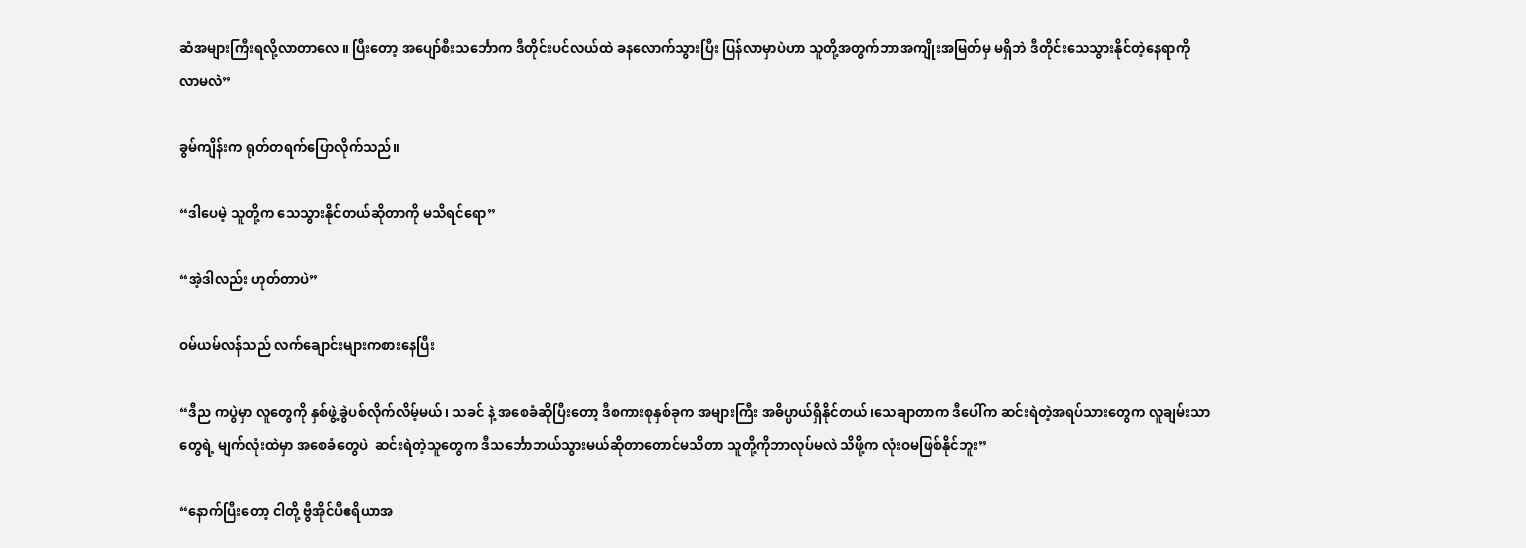ဆံအများကြီးရလို့လာတာလေ။ ပြီးတော့ အပျော်စီးသင်္ဘောက ဒီတိုင်းပင်လယ်ထဲ ခနလောက်သွားပြီး ပြန်လာမှာပဲဟာ သူတို့အတွက်ဘာအကျိုးအမြတ်မှ မရှိဘဲ ဒီတိုင်းသေသွားနိုင်တဲ့နေရာကို လာမလဲ”

ခွမ်ကျိန်းက ရုတ်တရက်ပြောလိုက်သည်။

“ဒါပေမဲ့ သူတို့က သေသွားနိုင်တယ်ဆိုတာကို မသိရင်ရော”

“အဲ့ဒါလည်း ဟုတ်တာပဲ”

ဝမ်ယမ်လန်သည် လက်ချောင်းများကစားနေပြီး

“ဒီည ကပွဲမှာ လူတွေကို နှစ်ဖွဲ့ခွဲပစ်လိုက်လိမ့်မယ်၊ သခင် နဲ့ အစေခံဆိုပြီးတော့ ဒီစကားစုနှစ်ခုက အများကြီး အဓိပ္ပာယ်ရှိနိုင်တယ်၊သေချာတာက ဒီပေါ်က ဆင်းရဲတဲ့အရပ်သားတွေက လူချမ်းသာတွေရဲ့ မျက်လုံးထဲမှာ အစေခံတွေပဲ  ဆင်းရဲတဲ့သူတွေက ဒီသင်္ဘောဘယ်သွားမယ်ဆိုတာတောင်မသိတာ သူတို့ကိုဘာလုပ်မလဲ သိဖို့က လုံးဝမဖြစ်နိုင်ဘူး”

“နောက်ပြီးတော့ ငါတို့ ဗွီအိုင်ပီဧရိယာအ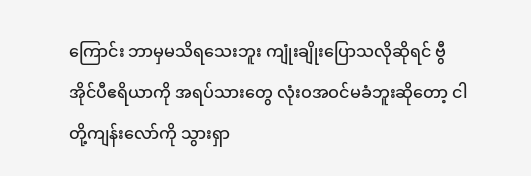ကြောင်း ဘာမှမသိရသေးဘူး ကျုံးချိုးပြောသလိုဆိုရင် ဗွီအိုင်ပီဧရိယာကို အရပ်သားတွေ လုံးဝအဝင်မခံဘူးဆိုတော့ ငါတို့ကျန်းလော်ကို သွားရှာ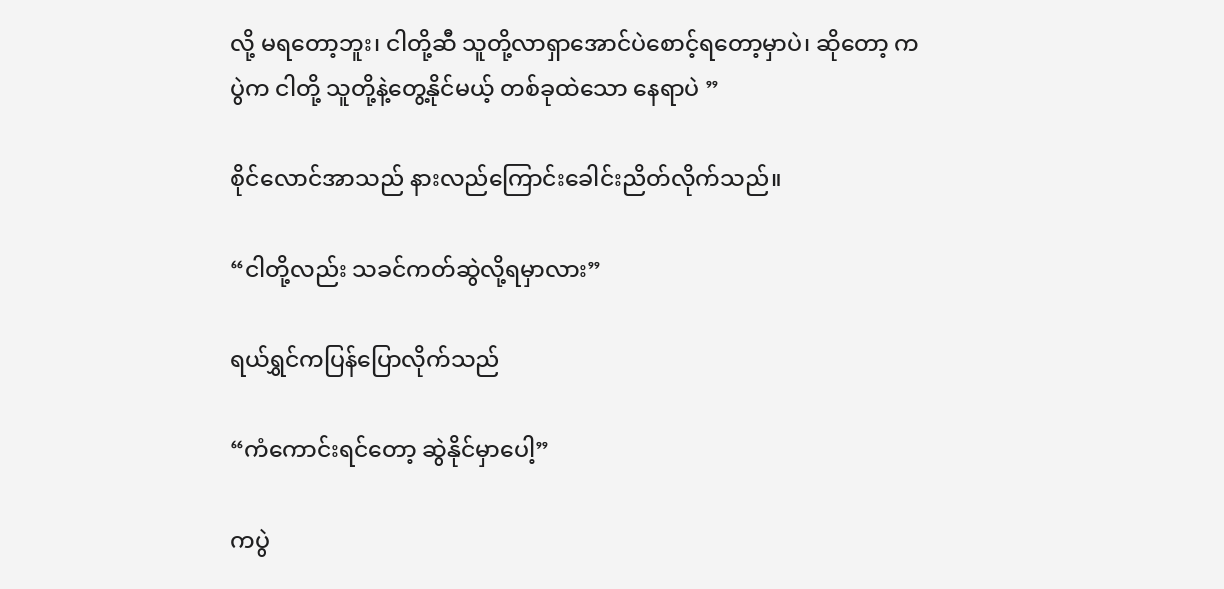လို့ မရ‌တော့ဘူး၊ ငါတို့ဆီ သူတို့လာရှာအောင်ပဲစောင့်ရတော့မှာပဲ၊ ဆိုတော့ ကပွဲက ငါတို့ သူတို့နဲ့တွေ့နိုင်မယ့် တစ်ခုထဲသော နေရာပဲ ”

စိုင်လောင်အာသည် နားလည်ကြောင်းခေါင်းညိတ်လိုက်သည်။

“ငါတို့လည်း သခင်ကတ်ဆွဲလို့ရမှာလား”

ရယ်ရွှင်ကပြန်ပြောလိုက်သည်

“ကံကောင်းရင်တော့ ဆွဲနိုင်မှာပေါ့”

ကပွဲ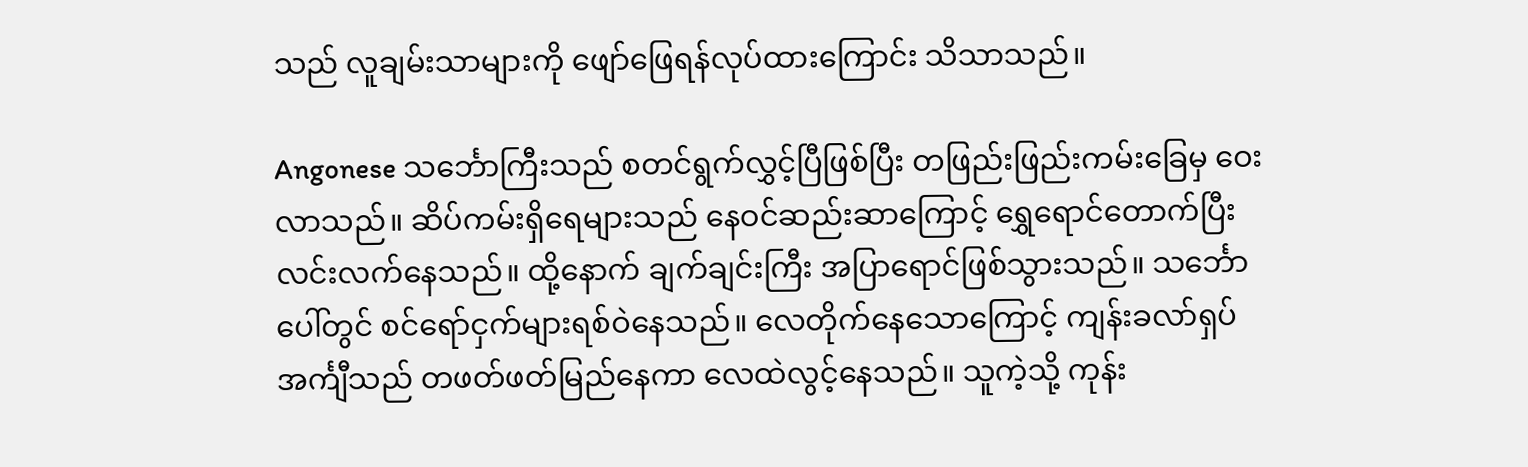သည် လူချမ်းသာများကို ဖျော်ဖြေရန်လုပ်ထားကြောင်း သိသာသည်။

Angonese သင်္ဘောကြီးသည် စတင်ရွက်လွှင့်ပြီဖြစ်ပြီး တဖြည်းဖြည်းကမ်းခြေမှ ဝေးလာသည်။ ဆိပ်ကမ်းရှိရေများသည် နေဝင်ဆည်းဆာကြောင့် ရွှေရောင်တောက်ပြီး လင်းလက်နေသည်။ ထို့နောက် ချက်ချင်းကြီး အပြာရောင်ဖြစ်သွားသည်။ သင်္ဘောပေါ်တွင် စင်ရော်ငှက်များရစ်ဝဲနေသည်။ လေတိုက်နေသောကြောင့် ကျန်းခလာ်ရှပ်အင်္ကျီသည် တဖတ်ဖတ်မြည်နေကာ လေထဲလွင့်နေသည်။ သူကဲ့သို့ ကုန်း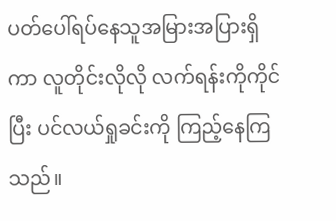ပတ်ပေါ်ရပ်နေသူအမြားအပြားရှိကာ လူတိုင်းလိုလို လက်ရန်းကိုကိုင်ပြီး ပင်လယ်ရှုခင်းကို ကြည့်နေကြသည်။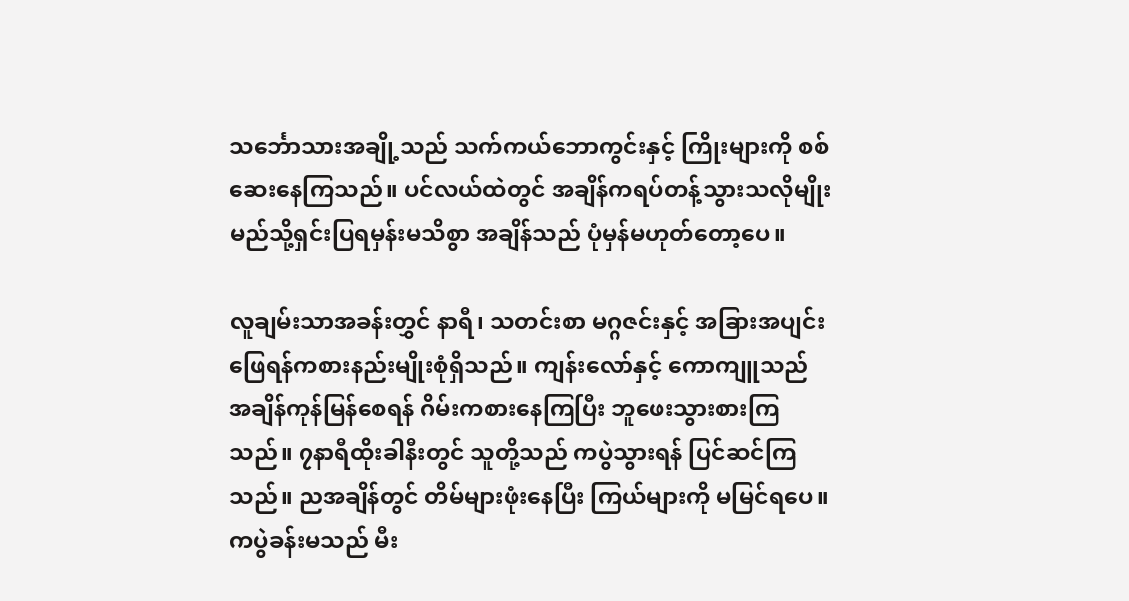သင်္ဘောသားအချို့သည် သက်ကယ်ဘောကွင်းနှင့် ကြိုးများကို စစ်ဆေးနေကြသည်။ ပင်လယ်ထဲတွင် အချိန်ကရပ်တန့်သွားသလိုမျိုး မည်သို့ရှင်းပြရမှန်းမသိစွာ အချိန်သည် ပုံမှန်မဟုတ်တော့ပေ။

လူချမ်းသာအခန်းတွှင် နာရီ၊ သတင်းစာ မဂ္ဂဇင်းနှင့် အခြားအပျင်းဖြေရန်ကစားနည်းမျိုးစုံရှိသည်။ ကျန်းလော်နှင့် ကောကျူသည် အချိန်ကုန်မြန်စေရန် ဂိမ်းကစားနေကြပြီး ဘူဖေးသွားစားကြသည်။ ၇နာရီထိုးခါနီးတွင် သူတို့သည် ကပွဲသွားရန် ပြင်ဆင်ကြသည်။ ညအချိန်တွင် တိမ်များဖုံးနေပြီး ကြယ်များကို မမြင်ရပေ။ ကပွဲခန်းမသည် မီး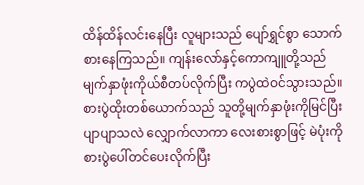ထိန်ထိန်လင်းနေပြီး လူများသည် ပျော်ရွှင်စွာ သောက်စားနေကြသည်။ ကျန်း‌လော်နှင့်ကောကျူတို့သည် မျက်နှာဖုံးကိုယ်စီတပ်လိုက်ပြီး ကပွဲထဲဝင်သွားသည်။ စားပွဲထိုးတစ်ယောက်သည် သူတို့မျက်နှာဖုံးကိုမြင်ပြီး ပျာပျာသလဲ လျှောက်လာကာ လေးစားစွာဖြင့် မဲပုံးကို စားပွဲပေါ်တင်ပေးလိုက်ပြီး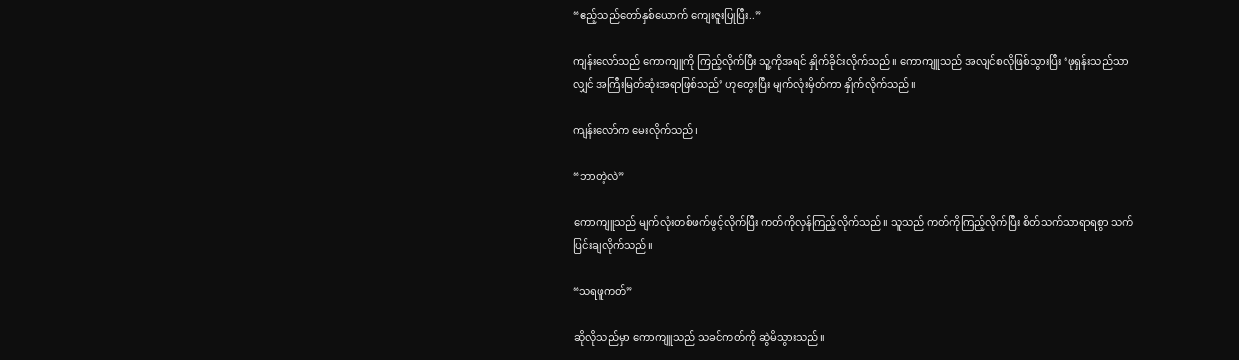“ဧည့်သည်တော်နှစ်ယောက် ကျေးဇူးပြုပြီး..”

ကျန်းလော်သည် ကောကျူကို ကြည့်လိုက်ပြီး သူ့ကိုအရင် နှိုက်ခိုင်းလိုက်သည်။ ကောကျူသည် အလျင်စလိုဖြစ်သွားပြီး ‘ဖုရှန်းသည်သာလျှင် အကြီးမြတ်ဆုံးအရာဖြစ်သည်’ ဟုတွေးပြီး မျက်လုံးမှိတ်ကာ နှိုက်လိုက်သည်။

ကျန်းလော်က မေးလိုက်သည်၊

“ဘာတဲ့လဲ”

ကောကျူသည် မျက်လုံးတစ်ဖက်ဖွင့်လိုက်ပြီး ကတ်ကိုလှန်ကြည့်လိုက်သည်။ သူသည် ကတ်ကိုကြည့်လိုက်ပြီး စိတ်သက်သာရာရစွာ သက်ပြင်းချလိုက်သည်။

“သရဖူကတ်”

ဆိုလိုသည်မှာ ကောကျူသည် သခင်ကတ်ကို ဆွဲမိသွားသည်။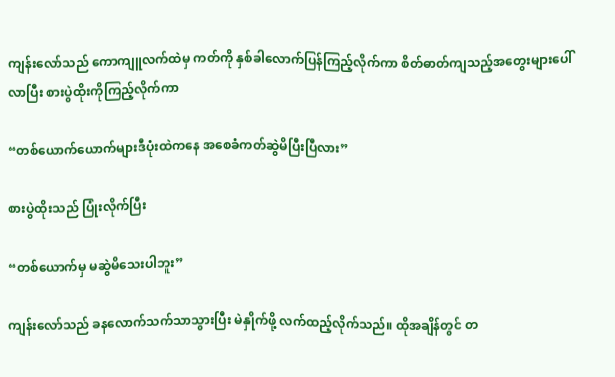ကျန်းလော်သည် ကောကျူလက်ထဲမှ ကတ်ကို နှစ်ခါလောက်ပြန်ကြည့်လိုက်ကာ စိတ်ဓာတ်ကျသည့်အတွေးများပေါ်လာပြီး စားပွဲထိုးကိုကြည့်လိုက်ကာ

“တစ်ယောက်ယောက်များဒီပုံးထဲကနေ အစေခံကတ်ဆွဲမိပြီးပြီလား”

စားပွဲထိုးသည် ပြုံးလိုက်ပြီး

“တစ်ယောက်မှ မဆွဲမိသေးပါဘူး”

ကျန်းလော်သည် ခနလောက်သက်သာသွားပြီး မဲနှိုက်ဖို့ လက်ထည့်လိုက်သည်။ ထိုအချိန်တွင် တ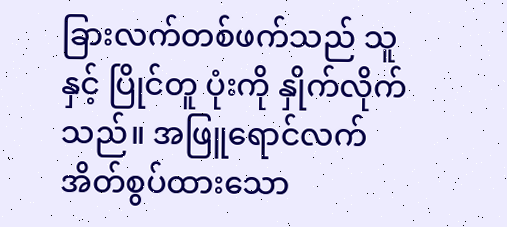ခြားလက်တစ်ဖက်သည် သူနှင့် ပြိုင်တူ ပုံးကို နှိုက်လိုက်သည်။ အဖြူရောင်လက်အိတ်စွပ်ထားသော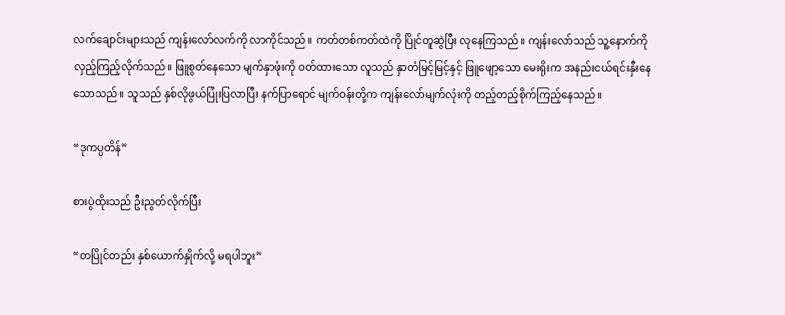လက်ချောင်းများသည် ကျန်းလော်လက်ကို လာကိုင်သည်။ ကတ်တစ်ကတ်ထဲကို ပြိုင်တူဆွဲပြီး လုနေကြသည်။ ကျန်းလော်သည် သူ့နောက်ကို လှည့်ကြည့်လိုက်သည်။ ဖြူစွတ်နေသော မျက်နှာဖုံးကို ဝတ်ထားသော လူသည် နှာတံမြင့်မြင့်နှင့် ဖြူဖျော့သော မေးရိုးက အနည်းငယ်ရင်းနှီးနေသောသည်။ သူသည် နှစ်လိုဖွယ်ပြုံးပြလာပြီး နက်ပြာရောင် မျက်ဝန်းတို့က ကျန်းလော်မျက်လုံးကို တည့်တည့်စိုက်ကြည့်နေသည်။

“ဒုကပ္ပတိန်”

စားပွဲထိုးသည် ဦးညွတ်လိုက်ပြီး

“တပြိုင်တည်း နှစ်ယောက်နှိုက်လို့ မရပါဘူး”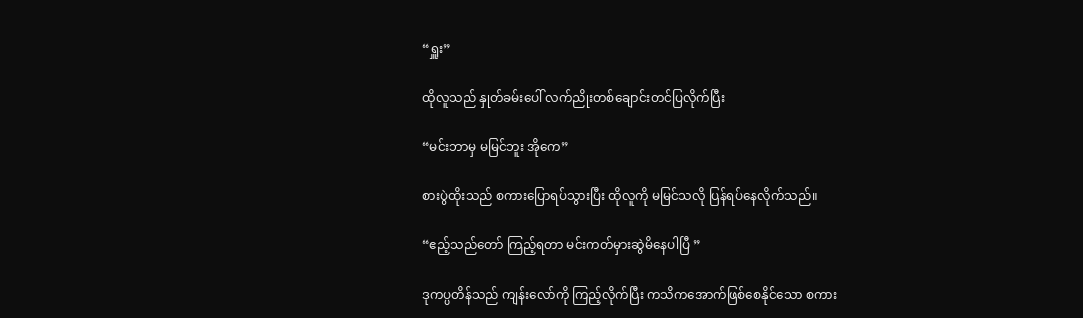“ရှူး”

ထိုလူသည် နှုတ်ခမ်းပေါ် လက်ညိုးတစ်ချောင်းတင်ပြလိုက်ပြီး

“မင်းဘာမှ မမြင်ဘူး အိုကေ”

စားပွဲထိုးသည် စကားပြောရပ်သွားပြီး ထိုလူကို မမြင်သလို ပြန်ရပ်နေလိုက်သည်။

“ဧည့်သည်တော် ကြည့်ရတာ မင်းကတ်မှားဆွဲမိနေပါပြီ ”

ဒုကပ္ပတိန်သည် ကျန်းလော်ကို ကြည့်လိုက်ပြီး ကသိကအောက်ဖြစ်စေနိုင်သော စကား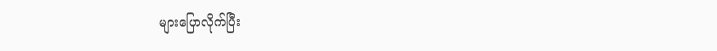များပြောလိုက်ပြီး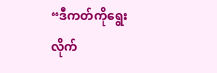“ဒီကတ်ကိုရွေးလိုက်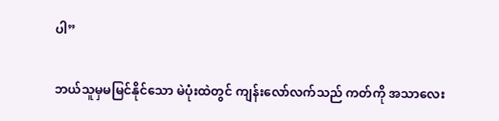ပါ”

ဘယ်သူမှမမြင်နိုင်သော မဲပုံးထဲတွင် ကျန်းလော်လက်သည် ကတ်ကို အသာလေး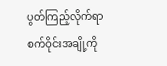ပွတ်ကြည့်လိုက်ရာ စက်ဝိုင်းအချို့ကို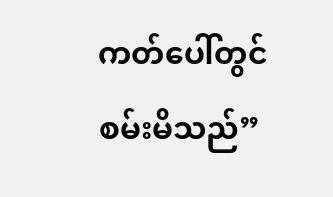ကတ်ပေါ်တွင် စမ်းမိသည်”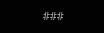###